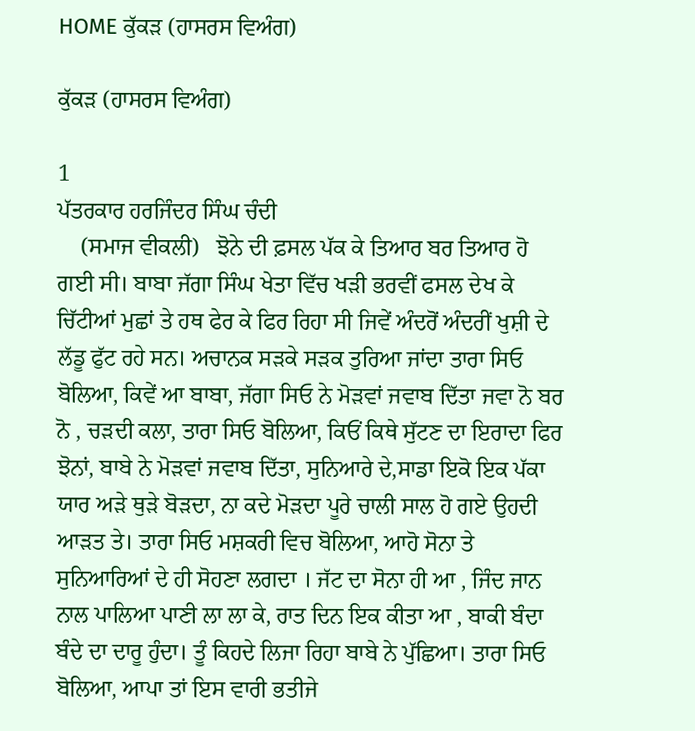HOME ਕੁੱਕੜ (ਹਾਸਰਸ ਵਿਅੰਗ)

ਕੁੱਕੜ (ਹਾਸਰਸ ਵਿਅੰਗ)

1
ਪੱਤਰਕਾਰ ਹਰਜਿੰਦਰ ਸਿੰਘ ਚੰਦੀ
    (ਸਮਾਜ ਵੀਕਲੀ)   ਝੋਨੇ ਦੀ ਫ਼ਸਲ ਪੱਕ ਕੇ ਤਿਆਰ ਬਰ ਤਿਆਰ ਹੋ ਗਈ ਸੀ। ਬਾਬਾ ਜੱਗਾ ਸਿੰਘ ਖੇਤਾ ਵਿੱਚ ਖੜੀ ਭਰਵੀਂ ਫਸਲ ਦੇਖ ਕੇ ਚਿੱਟੀਆਂ ਮੁਛਾਂ ਤੇ ਹਥ ਫੇਰ ਕੇ ਫਿਰ ਰਿਹਾ ਸੀ ਜਿਵੇਂ ਅੰਦਰੋਂ ਅੰਦਰੀਂ ਖੁਸ਼ੀ ਦੇ ਲੱਡੂ ਫੁੱਟ ਰਹੇ ਸਨ। ਅਚਾਨਕ ਸੜਕੇ ਸੜਕ ਤੁਰਿਆ ਜਾਂਦਾ ਤਾਰਾ ਸਿਓ ਬੋਲਿਆ, ਕਿਵੇਂ ਆ ਬਾਬਾ, ਜੱਗਾ ਸਿਓ ਨੇ ਮੋੜਵਾਂ ਜਵਾਬ ਦਿੱਤਾ ਜਵਾ ਨੋ ਬਰ ਨੋ , ਚੜਦੀ ਕਲਾ, ਤਾਰਾ ਸਿਓ ਬੋਲਿਆ, ਕਿਓਂ ਕਿਥੇ ਸੁੱਟਣ ਦਾ ਇਰਾਦਾ ਫਿਰ ਝੋਨਾਂ, ਬਾਬੇ ਨੇ ਮੋੜਵਾਂ ਜਵਾਬ ਦਿੱਤਾ, ਸੁਨਿਆਰੇ ਦੇ,ਸਾਡਾ ਇਕੋ ਇਕ ਪੱਕਾ ਯਾਰ ਅੜੇ ਥੁੜੇ ਬੋੜਦਾ, ਨਾ ਕਦੇ ਮੋੜਦਾ ਪੂਰੇ ਚਾਲੀ ਸਾਲ ਹੋ ਗਏ ਉਹਦੀ ਆੜਤ ਤੇ। ਤਾਰਾ ਸਿਓ ਮਸ਼ਕਰੀ ਵਿਚ ਬੋਲਿਆ, ਆਹੋ ਸੋਨਾ ਤੇ ਸੁਨਿਆਰਿਆਂ ਦੇ ਹੀ ਸੋਹਣਾ ਲਗਦਾ । ਜੱਟ ਦਾ ਸੋਨਾ ਹੀ ਆ , ਜਿੰਦ ਜਾਨ ਨਾਲ ਪਾਲਿਆ ਪਾਣੀ ਲਾ ਲਾ ਕੇ, ਰਾਤ ਦਿਨ ਇਕ ਕੀਤਾ ਆ , ਬਾਕੀ ਬੰਦਾ ਬੰਦੇ ਦਾ ਦਾਰੂ ਹੁੰਦਾ। ਤੂੰ ਕਿਹਦੇ ਲਿਜਾ ਰਿਹਾ ਬਾਬੇ ਨੇ ਪੁੱਛਿਆ। ਤਾਰਾ ਸਿਓ ਬੋਲਿਆ, ਆਪਾ ਤਾਂ ਇਸ ਵਾਰੀ ਭਤੀਜੇ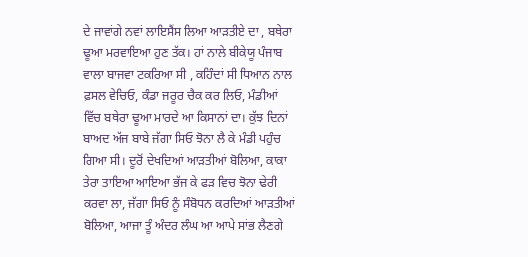ਦੇ ਜਾਵਾਂਗੇ ਨਵਾਂ ਲਾਇਸੈਂਸ ਲਿਆ ਆੜਤੀਏ ਦਾ , ਬਥੇਰਾ ਢੂਆ ਮਰਵਾਇਆ ਹੁਣ ਤੱਕ। ਹਾਂ ਨਾਲੇ ਬੀਕੇਯੂ ਪੰਜਾਬ ਵਾਲਾ ਬਾਜਵਾ ਟਕਰਿਆ ਸੀ , ਕਹਿੰਦਾਂ ਸੀ ਧਿਆਨ ਨਾਲ ਫ਼ਸਲ ਵੇਚਿਓ, ਕੰਡਾ ਜਰੂਰ ਚੈਕ ਕਰ ਲਿਓ, ਮੰਡੀਆਂ ਵਿੱਚ ਬਥੇਰਾ ਢੂਆ ਮਾਰਦੇ ਆ ਕਿਸਾਨਾਂ ਦਾ। ਕੁੱਝ ਦਿਨਾਂ ਬਾਅਦ ਅੱਜ ਬਾਬੇ ਜੱਗਾ ਸਿਓ ਝੋਨਾ ਲੈ ਕੇ ਮੰਡੀ ਪਹੁੰਚ ਗਿਆ ਸੀ। ਦੂਰੋਂ ਦੇਖਦਿਆਂ ਆੜਤੀਆਂ ਬੋਲਿਆ, ਕਾਕਾ ਤੇਰਾ ਤਾਇਆ ਆਇਆ ਭੱਜ ਕੇ ਫੜ ਵਿਚ ਝੋਨਾ ਢੇਰੀ ਕਰਵਾ ਲਾ, ਜੱਗਾ ਸਿਓ ਨੂੰ ਸੰਬੋਧਨ ਕਰਦਿਆਂ ਆੜਤੀਆਂ ਬੋਲਿਆ, ਆਜਾ ਤੂੰ ਅੰਦਰ ਲੰਘ ਆ ਆਪੇ ਸਾਂਭ ਲੈਣਗੇ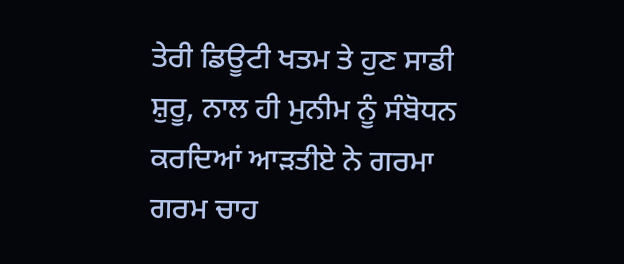ਤੇਰੀ ਡਿਊਟੀ ਖਤਮ ਤੇ ਹੁਣ ਸਾਡੀ ਸ਼ੁਰੂ, ਨਾਲ ਹੀ ਮੁਨੀਮ ਨੂੰ ਸੰਬੋਧਨ ਕਰਦਿਆਂ ਆੜਤੀਏ ਨੇ ਗਰਮਾ ਗਰਮ ਚਾਹ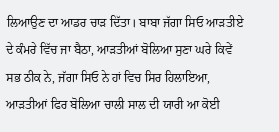ਲਿਆਉਣ ਦਾ ਆਡਰ ਚਾੜ ਦਿੱਤਾ। ਬਾਬਾ ਜੱਗਾ ਸਿਓ ਆੜਤੀਏ ਦੇ ਕੰਮਰੇ ਵਿੱਚ ਜਾ ਬੈਠਾ, ਆੜਤੀਆਂ ਬੋਲਿਆ ਸੁਣਾ ਘਰੇ ਕਿਵੇਂ ਸਭ ਠੀਕ ਨੇ, ਜੱਗਾ ਸਿਓ ਨੇ ਹਾਂ ਵਿਚ ਸਿਰ ਹਿਲਾਇਆ, ਆੜਤੀਆਂ ਫਿਰ ਬੋਲਿਆ ਚਾਲੀ ਸਾਲ ਦੀ ਯਾਰੀ ਆ ਕੋਈ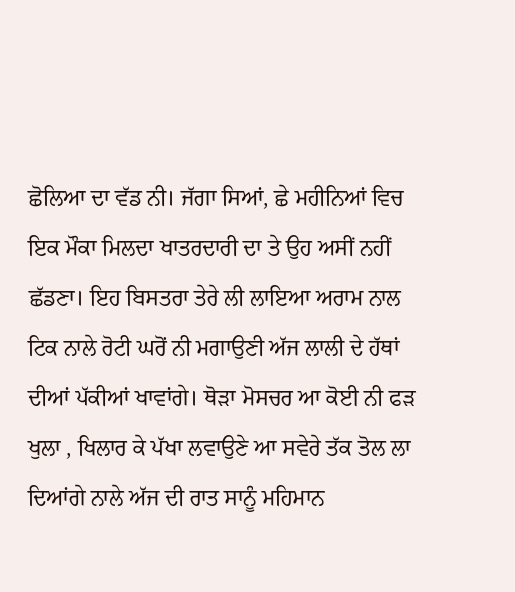ਛੋਲਿਆ ਦਾ ਵੱਡ ਨੀ। ਜੱਗਾ ਸਿਆਂ, ਛੇ ਮਹੀਨਿਆਂ ਵਿਚ ਇਕ ਮੌਕਾ ਮਿਲਦਾ ਖਾਤਰਦਾਰੀ ਦਾ ਤੇ ਉਹ ਅਸੀਂ ਨਹੀਂ ਛੱਡਣਾ। ਇਹ ਬਿਸਤਰਾ ਤੇਰੇ ਲੀ ਲਾਇਆ ਅਰਾਮ ਨਾਲ ਟਿਕ ਨਾਲੇ ਰੋਟੀ ਘਰੋਂ ਨੀ ਮਗਾਉਣੀ ਅੱਜ ਲਾਲੀ ਦੇ ਹੱਥਾਂ ਦੀਆਂ ਪੱਕੀਆਂ ਖਾਵਾਂਗੇ। ਥੋੜਾ ਮੋਸਚਰ ਆ ਕੋਈ ਨੀ ਫੜ ਖੁਲਾ , ਖਿਲਾਰ ਕੇ ਪੱਖਾ ਲਵਾਉਣੇ ਆ ਸਵੇਰੇ ਤੱਕ ਤੋਲ ਲਾ ਦਿਆਂਗੇ ਨਾਲੇ ਅੱਜ ਦੀ ਰਾਤ ਸਾਨੂੰ ਮਹਿਮਾਨ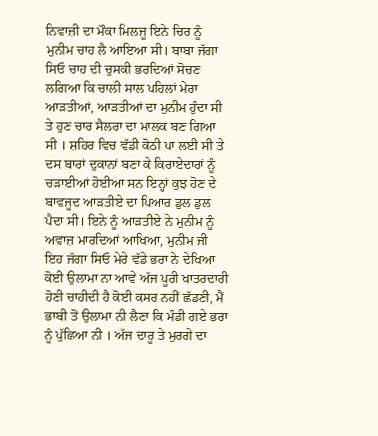ਨਿਵਾਜ਼ੀ ਦਾ ਮੌਕਾ ਮਿਲਜੂ ਇਨੇ ਚਿਰ ਨੂੰ ਮੁਨੀਮ ਚਾਹ ਲੈ ਆਇਆ ਸੀ। ਬਾਬਾ ਜੱਗਾ ਸਿਓ ਚਾਹ ਦੀ ਚੁਸਕੀ ਭਰਦਿਆਂ ਸੋਚਣ ਲਗਿਆ ਕਿ ਚਾਲੀ ਸਾਲ ਪਹਿਲਾਂ ਮੇਰਾ ਆੜਤੀਆਂ, ਆੜਤੀਆਂ ਦਾ ਮੁਨੀਮ ਹੁੰਦਾ ਸੀ ਤੇ ਹੁਣ ਚਾਰ ਸੈਲਰਾ ਦਾ ਮਾਲਕ ਬਣ ਗਿਆ ਸੀ । ਸ਼ਹਿਰ ਵਿਚ ਵੱਡੀ ਕੋਠੀ ਪਾ ਲਈ ਸੀ ਤੇ ਦਸ ਬਾਰਾਂ ਦੁਕਾਨਾਂ ਬਣਾ ਕੇ ਕਿਰਾਏਦਾਰਾਂ ਨੂੰ ਚੜਾਈਆਂ ਹੋਈਆ ਸਨ ਇਨ੍ਹਾਂ ਕੁਝ ਹੋਣ ਦੇ ਬਾਵਜੂਦ ਆੜਤੀਏ ਦਾ ਪਿਆਰ ਡੁਲ ਡੁਲ ਪੈਦਾ ਸੀ। ਇਨੇ ਨੂੰ ਆੜਤੀਏ ਨੇ ਮੁਨੀਮ ਨੂੰ ਅਵਾਜ਼ ਮਾਰਦਿਆਂ ਆਖਿਆ, ਮੁਨੀਮ ਜੀ ਇਹ ਜੱਗਾ ਸਿਓ ਮੇਰੇ ਵੱਡੇ ਭਰਾ ਨੇ ਦੇਖਿਆ ਕੋਈ ਉਲਾਮਾ ਨਾ ਆਵੇ ਅੱਜ ਪੂਰੀ ਖਾਤਰਦਾਰੀ ਹੋਣੀ ਚਾਹੀਦੀ ਹੈ ਕੋਈ ਕਸਰ ਨਹੀਂ ਛੱਡਣੀ, ਮੈਂ ਭਾਬੀ ਤੋਂ ਉਲਾਮਾ ਨੀ ਲੈਣਾ ਕਿ ਮੰਡੀ ਗਏ ਭਰਾ ਨੂੰ ਪੁੱਛਿਆ ਨੀ । ਅੱਜ ਦਾਰੂ ਤੇ ਮੁਰਗੇ ਦਾ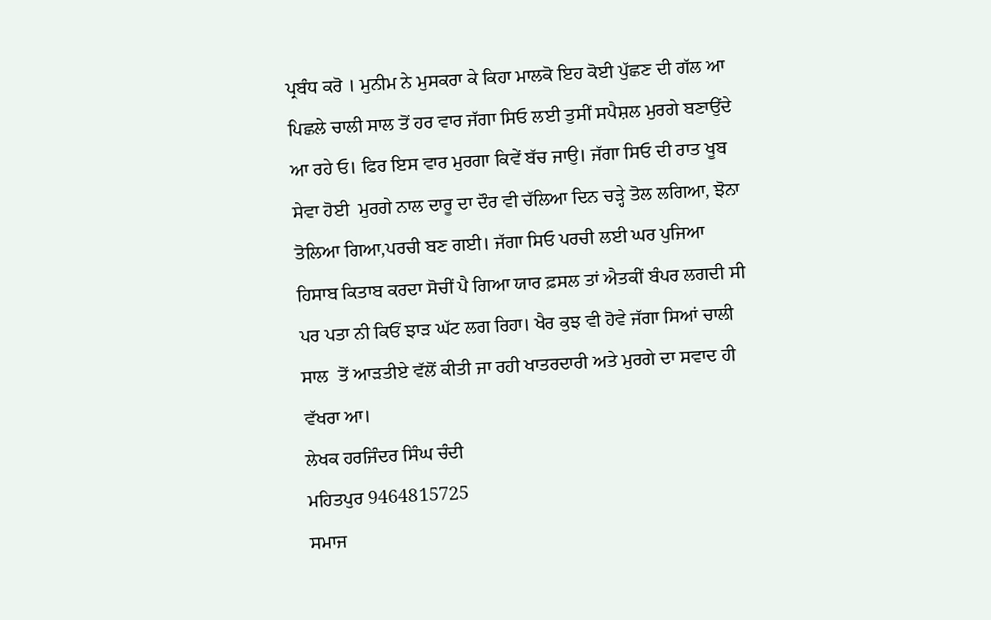ਪ੍ਰਬੰਧ ਕਰੋ । ਮੁਨੀਮ ਨੇ ਮੁਸਕਰਾ ਕੇ ਕਿਹਾ ਮਾਲਕੋ ਇਹ ਕੋਈ ਪੁੱਛਣ ਦੀ ਗੱਲ ਆ ਪਿਛਲੇ ਚਾਲੀ ਸਾਲ ਤੋਂ ਹਰ ਵਾਰ ਜੱਗਾ ਸਿਓ ਲਈ ਤੁਸੀਂ ਸਪੈਸ਼ਲ ਮੁਰਗੇ ਬਣਾਉਂਦੇ ਆ ਰਹੇ ਓ। ਫਿਰ ਇਸ ਵਾਰ ਮੁਰਗਾ ਕਿਵੇਂ ਬੱਚ ਜਾਉ। ਜੱਗਾ ਸਿਓ ਦੀ ਰਾਤ ਖੂਬ ਸੇਵਾ ਹੋਈ  ਮੁਰਗੇ ਨਾਲ ਦਾਰੂ ਦਾ ਦੌਰ ਵੀ ਚੱਲਿਆ ਦਿਨ ਚੜ੍ਹੇ ਤੋਲ ਲਗਿਆ, ਝੋਨਾ ਤੋਲਿਆ ਗਿਆ,ਪਰਚੀ ਬਣ ਗਈ। ਜੱਗਾ ਸਿਓ ਪਰਚੀ ਲਈ ਘਰ ਪੁਜਿਆ ਹਿਸਾਬ ਕਿਤਾਬ ਕਰਦਾ ਸੋਚੀਂ ਪੈ ਗਿਆ ਯਾਰ ਫ਼ਸਲ ਤਾਂ ਐਤਕੀਂ ਬੰਪਰ ਲਗਦੀ ਸੀ ਪਰ ਪਤਾ ਨੀ ਕਿਓਂ ਝਾੜ ਘੱਟ ਲਗ ਰਿਹਾ। ਖੈਰ ਕੁਝ ਵੀ ਹੋਵੇ ਜੱਗਾ ਸਿਆਂ ਚਾਲੀ ਸਾਲ  ਤੋਂ ਆੜਤੀਏ ਵੱਲੋਂ ਕੀਤੀ ਜਾ ਰਹੀ ਖਾਤਰਦਾਰੀ ਅਤੇ ਮੁਰਗੇ ਦਾ ਸਵਾਦ ਹੀ ਵੱਖਰਾ ਆ।
ਲੇਖਕ ਹਰਜਿੰਦਰ ਸਿੰਘ ਚੰਦੀ
ਮਹਿਤਪੁਰ 9464815725
ਸਮਾਜ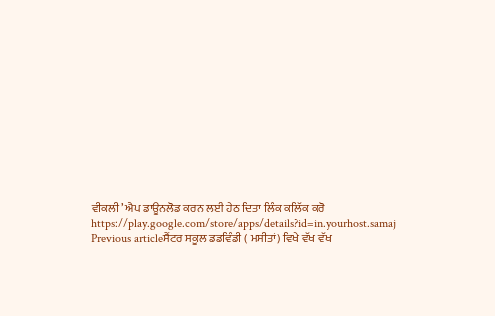ਵੀਕਲੀ’ ਐਪ ਡਾਊਨਲੋਡ ਕਰਨ ਲਈ ਹੇਠ ਦਿਤਾ ਲਿੰਕ ਕਲਿੱਕ ਕਰੋ
https://play.google.com/store/apps/details?id=in.yourhost.samaj
Previous articleਸੈਂਟਰ ਸਕੂਲ ਡਡਵਿੰਡੀ ( ਮਸੀਤਾਂ) ਵਿਖੇ ਵੱਖ ਵੱਖ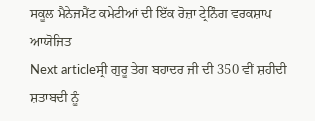ਸਕੂਲ ਮੈਨੇਜਮੈਂਟ ਕਮੇਟੀਆਂ ਦੀ ਇੱਕ ਰੋਜ਼ਾ ਟ੍ਰੇਨਿੰਗ ਵਰਕਸ਼ਾਪ ਆਯੋਜਿਤ
Next articleਸ੍ਰੀ ਗੁਰੂ ਤੇਗ ਬਹਾਦਰ ਜੀ ਦੀ 350 ਵੀਂ ਸ਼ਹੀਦੀ ਸ਼ਤਾਬਦੀ ਨੂੰ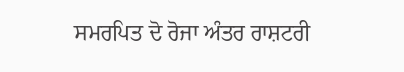ਸਮਰਪਿਤ ਦੋ ਰੋਜਾ ਅੰਤਰ ਰਾਸ਼ਟਰੀ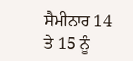ਸੈਮੀਨਾਰ 14 ਤੇ 15 ਨੂੰ